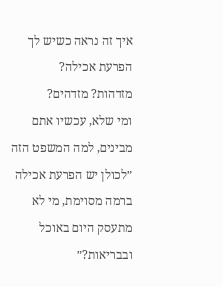איך זה נראה כשיש לך הפרעת אכילה?
מזדהות? מזדהים?
ומי שלא, עכשיו אתם מבינים, למה המשפט הזה ״לכולן יש הפרעת אכילה ברמה מסוימת, מי לא מתעסק היום באוכל ובבריאות?״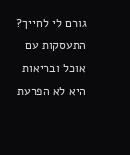גורם לי לחייך?
התעסקות עם אוכל ובריאות היא לא הפרעת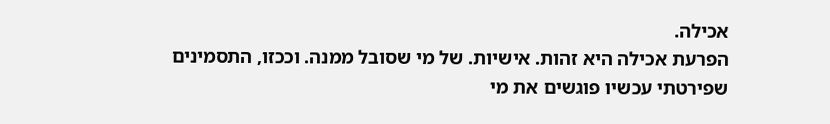אכילה.
הפרעת אכילה היא זהות. אישיות. של מי שסובל ממנה. וככזו, התסמינים שפירטתי עכשיו פוגשים את מי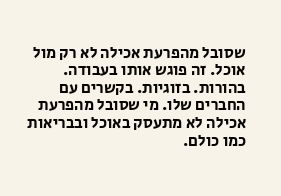שסובל מהפרעת אכילה לא רק מול אוכל. זה פוגש אותו בעבודה. בהורות. בזוגיות. בקשרים עם החברים שלו. מי שסובל מהפרעת אכילה לא מתעסק באוכל ובבריאות כמו כולם.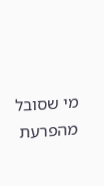מי שסובל מהפרעת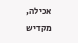אכילה, מקדיש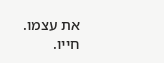את עצמו. חייו.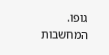גופו. המחשבות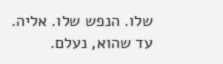שלו. הנפש שלו. אליה.
עד שהוא, נעלם.